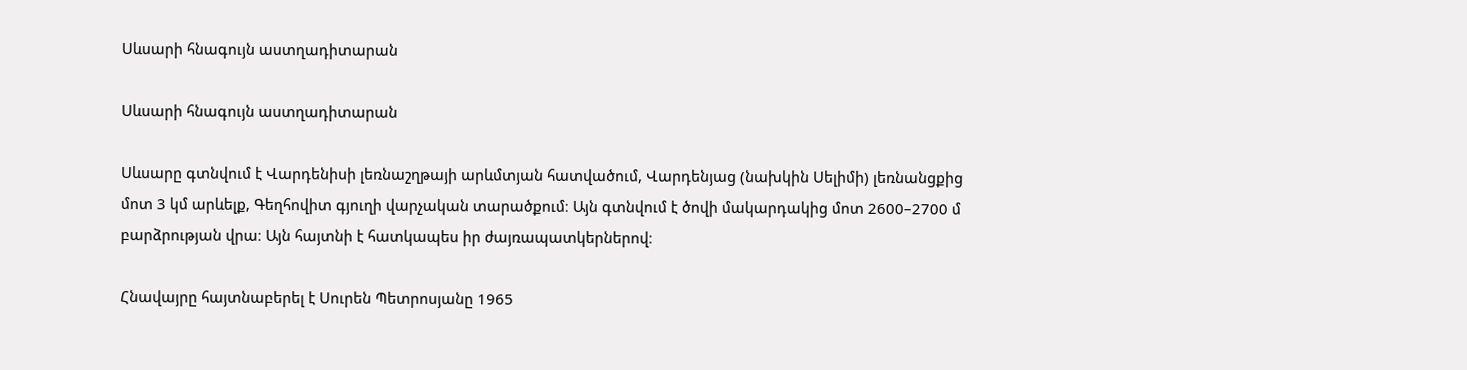Սևսարի հնագույն աստղադիտարան

Սևսարի հնագույն աստղադիտարան

Սևսարը գտնվում է Վարդենիսի լեռնաշղթայի արևմտյան հատվածում, Վարդենյաց (նախկին Սելիմի) լեռնանցքից մոտ 3 կմ արևելք, Գեղհովիտ գյուղի վարչական տարածքում։ Այն գտնվում է ծովի մակարդակից մոտ 2600–2700 մ բարձրության վրա։ Այն հայտնի է հատկապես իր ժայռապատկերներով։

Հնավայրը հայտնաբերել է Սուրեն Պետրոսյանը 1965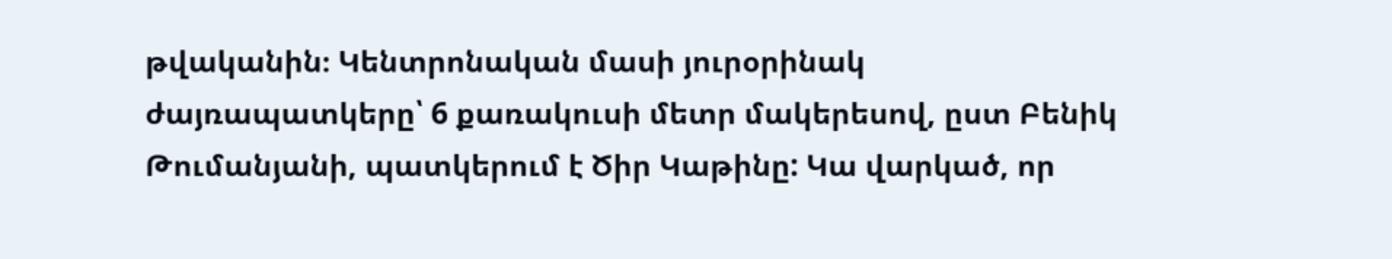թվականին։ Կենտրոնական մասի յուրօրինակ ժայռապատկերը՝ 6 քառակուսի մետր մակերեսով, ըստ Բենիկ Թումանյանի, պատկերում է Ծիր Կաթինը: Կա վարկած, որ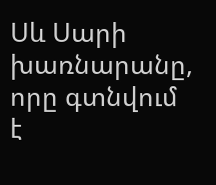Սև Սարի խառնարանը, որը գտնվում է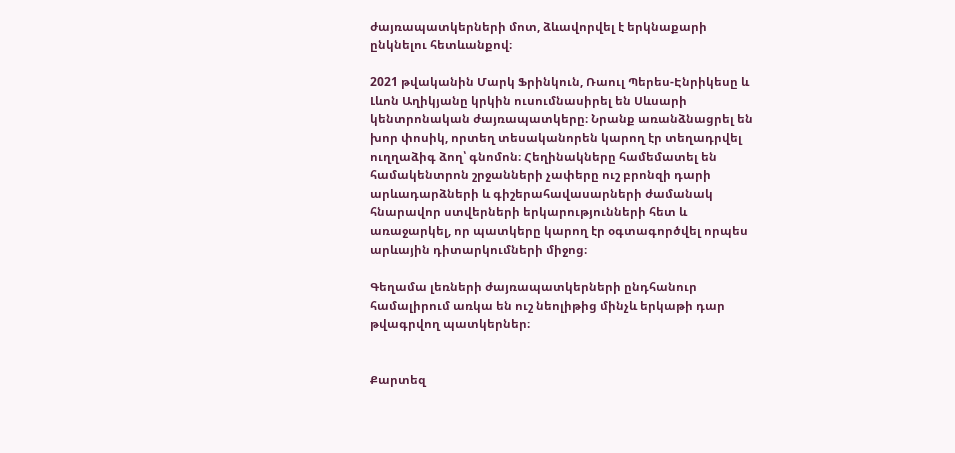ժայռապատկերների մոտ, ձևավորվել է երկնաքարի ընկնելու հետևանքով։

2021 թվականին Մարկ Ֆրինկուն, Ռաուլ Պերես-Էնրիկեսը և Լևոն Աղիկյանը կրկին ուսումնասիրել են Սևսարի կենտրոնական ժայռապատկերը։ Նրանք առանձնացրել են խոր փոսիկ, որտեղ տեսականորեն կարող էր տեղադրվել ուղղաձիգ ձող՝ գնոմոն։ Հեղինակները համեմատել են համակենտրոն շրջանների չափերը ուշ բրոնզի դարի արևադարձների և գիշերահավասարների ժամանակ հնարավոր ստվերների երկարությունների հետ և առաջարկել, որ պատկերը կարող էր օգտագործվել որպես արևային դիտարկումների միջոց։

Գեղամա լեռների ժայռապատկերների ընդհանուր համալիրում առկա են ուշ նեոլիթից մինչև երկաթի դար թվագրվող պատկերներ։


Քարտեզ